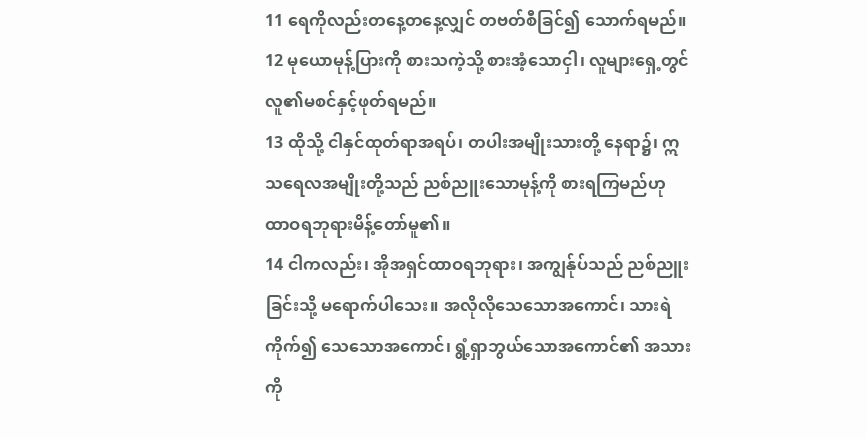11 ရေကိုလည်းတနေ့တနေ့လျှင် တဗတ်စီခြင်၍ သောက်ရမည်။
12 မုယောမုန့်ပြားကို စားသကဲ့သို့ စားအံ့သောငှါ၊ လူများရှေ့တွင် လူ၏မစင်နှင့်ဖုတ်ရမည်။
13 ထိုသို့ ငါနှင်ထုတ်ရာအရပ်၊ တပါးအမျိုးသားတို့ နေရာ၌၊ ဣသရေလအမျိုးတို့သည် ညစ်ညူးသောမုန့်ကို စားရကြမည်ဟု ထာဝရဘုရားမိန့်တော်မူ၏။
14 ငါကလည်း၊ အိုအရှင်ထာဝရဘုရား၊ အကျွန်ုပ်သည် ညစ်ညူးခြင်းသို့ မရောက်ပါသေး။ အလိုလိုသေသောအကောင်၊ သားရဲကိုက်၍ သေသောအကောင်၊ ရွံ့ရှာဘွယ်သောအကောင်၏ အသားကို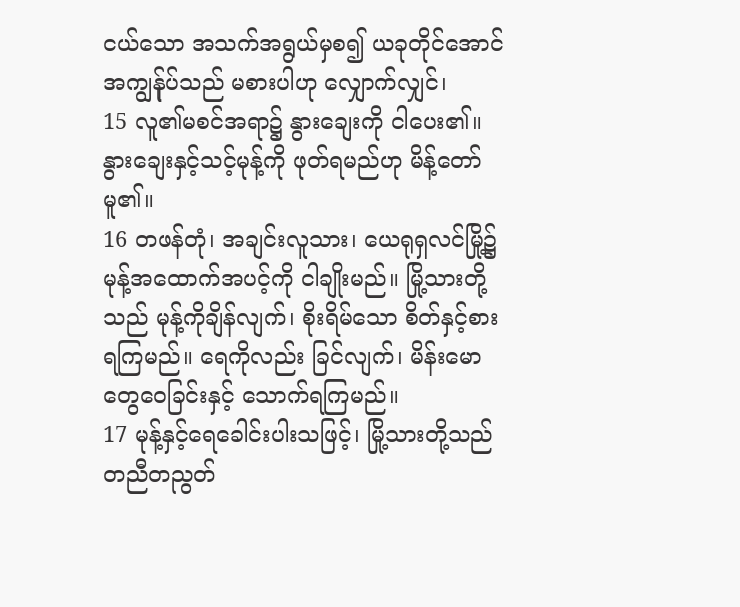ငယ်သော အသက်အရွယ်မှစ၍ ယခုတိုင်အောင် အကျွန်ုပ်သည် မစားပါဟု လျှောက်လျှင်၊
15 လူ၏မစင်အရာ၌ နွားချေးကို ငါပေး၏။ နွားချေးနှင့်သင့်မုန့်ကို ဖုတ်ရမည်ဟု မိန့်တော်မူ၏။
16 တဖန်တုံ၊ အချင်းလူသား၊ ယေရုရှလင်မြို့၌ မုန့်အထောက်အပင့်ကို ငါချိုးမည်။ မြို့သားတို့သည် မုန့်ကိုချိန်လျက်၊ စိုးရိမ်သော စိတ်နှင့်စားရကြမည်။ ရေကိုလည်း ခြင်လျက်၊ မိန်းမောတွေဝေခြင်းနှင့် သောက်ရကြမည်။
17 မုန့်နှင့်ရေခေါင်းပါးသဖြင့်၊ မြို့သားတို့သည် တညီတညွတ်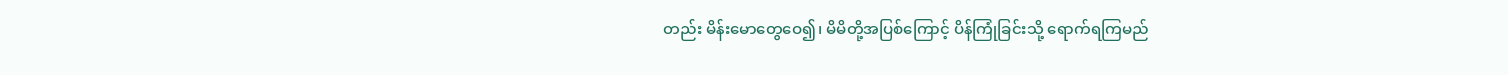တည်း မိန်းမောတွေဝေ၍၊ မိမိတို့အပြစ်ကြောင့် ပိန်ကြုံခြင်းသို့ ရောက်ရကြမည်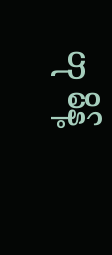ဟု မိန့်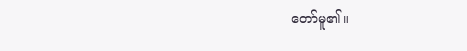တော်မူ၏။